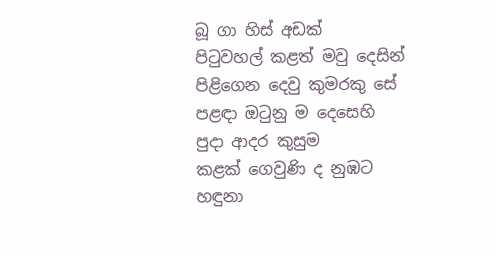බූ ගා හිස් අඩක්
පිටුවහල් කළත් මවු දෙසින්
පිළිගෙන දෙවු කුමරකු සේ
පළඳා ඔටුනු ම දෙසෙහි
පුදා ආදර කුසුම
කළක් ගෙවුණි ද නුඹට
හඳුනා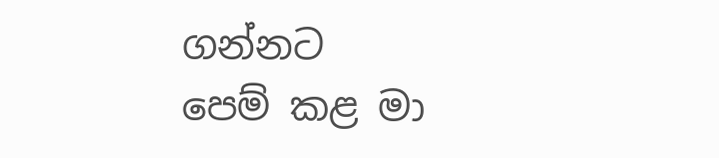ගන්නට
පෙම් කළ මා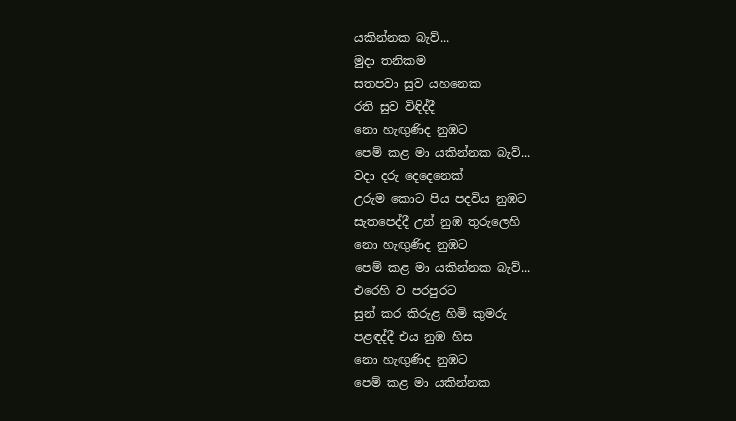යකින්නක බැව්...
මුදා තනිකම
සතපවා සුව යහනෙක
රති සුව විඳිද්දී
නො හැඟුණිද නුඹට
පෙම් කළ මා යකින්නක බැව්...
වදා දරු දෙදෙනෙක්
උරුම කොට පිය පදවිය නුඹට
සැතපෙද්දී උන් නුඹ තුරුලෙහි
නො හැඟුණිද නුඹට
පෙම් කළ මා යකින්නක බැව්...
එරෙහි ව පරපුරට
සුන් කර කිරුළ හිමි කුමරු
පළඳද්දී එය නුඹ හිස
නො හැඟුණිද නුඹට
පෙම් කළ මා යකින්නක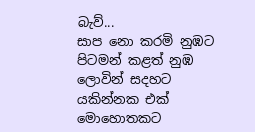බැව්...
සාප නො කරමි නුඹට
පිටමන් කළත් නුඹ ලොවින් සදහට
යකින්නක එක් මොහොතකට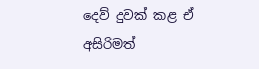දෙව් දුවක් කළ ඒ අසිරිමත්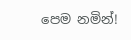පෙම නමින්!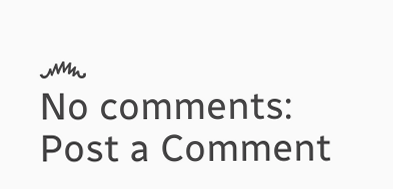෴
No comments:
Post a Comment